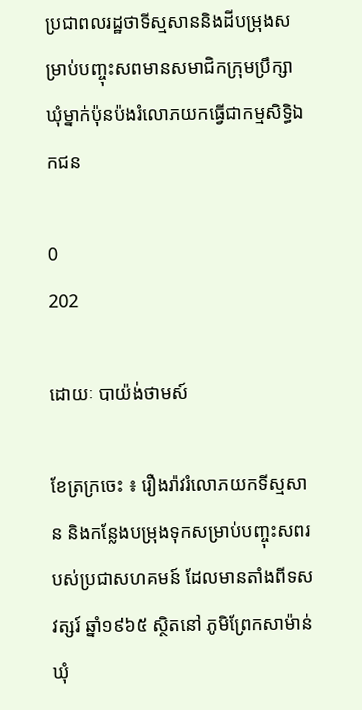ប្រជាពលរដ្ឋថាទីស្មសាននិងដីបម្រុងសម្រាប់បញ្ចុះសពមានសមាជិកក្រុមប្រឹក្សាឃុំម្នាក់ប៉ុនប៉ងរំលោភយកធ្វើជាកម្មសិទ្ធិឯកជន

0
202

ដោយៈ បាយ៉ង់ថាមស៍

ខែត្រក្រចេះ ៖ រឿងរ៉ាវរំលោភយកទីស្មសាន និងកន្លែងបម្រុងទុកសម្រាប់បញ្ចុះសពរបស់ប្រជាសហគមន៍ ដែលមានតាំងពីទសវត្សរ៍ ឆ្នាំ១៩៦៥ ស្ថិតនៅ ភូមិព្រែកសាម៉ាន់ ឃុំ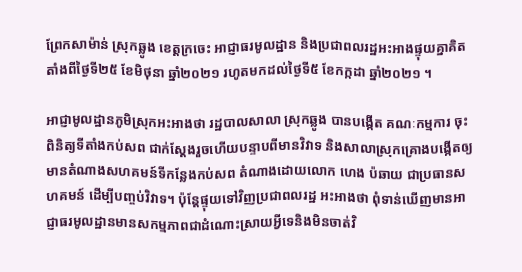ព្រែកសាម៉ាន់ ស្រុកឆ្លូង ខេត្តក្រចេះ អាជ្ញាធរមូលដ្ឋាន និងប្រជាពលរដ្ឋអះអាងផ្ទុយគ្នាគិតតាំងពីថ្ងៃទី២៥ ខែមិថុនា ឆ្នាំ២០២១ រហូតមកដល់ថ្ងៃទី៥ ខែកក្កដា ឆ្នាំ២០២១ ។

អាជ្ញាមូលដ្ឋានភូមិស្រុកអះអាងថា រដ្ឋបាលសាលា ស្រុកឆ្លូង បានបង្កើត គណៈកម្មការ ចុះពិនិត្យទីតាំងកប់សព ជាក់ស្ដែងរួចហើយបន្ទាបពីមានវិវាទ និងសាលាស្រុកគ្រោងបង្កើតឲ្យមានតំណាងសហគមន៍ទីកន្លែងកប់សព តំណាងដោយលោក ហេង ប៉ឆាយ ជាប្រធានសហគមន៍ ដើម្បីបញ្ចប់វិវាទ។ ប៉ុន្តែផ្ទុយទៅវិញប្រជាពលរដ្ឋ អះអាងថា ពុំទាន់ឃើញមានអាជ្ញាធរមូលដ្ឋានមានសកម្មភាពជាដំណោះស្រាយអ្វីទេនិងមិនចាត់វិ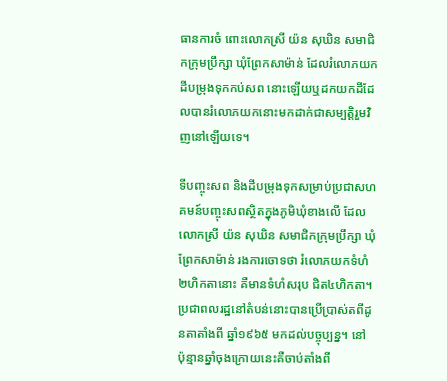ធានការចំ ពោះលោកស្រី យ៉ន សុឃិន សមាជិកក្រុមប្រឹក្សា ឃុំព្រែកសាម៉ាន់ ដែលរំលោភយកដីបម្រុងទុកកប់សព នោះឡើយឬដកយកដីដែលបានរំលោភយកនោះមកដាក់ជាសម្បត្តិរួមវិញនៅឡើយទេ។

ទីបញ្ចុះសព និងដីបម្រុងទុកសម្រាប់ប្រជាសហគមន៍បញ្ចុះសពស្ថិតក្នុងភូមិឃុំខាងលើ ដែលលោកស្រី យ៉ន សុឃិន សមាជិកក្រុមប្រឹក្សា ឃុំព្រែកសាម៉ាន់ រងការចោទថា រំលោភយកទំហំ២ហិកតានោះ គឺមានទំហំសរុប ជិត៤ហិកតា។ ប្រជាពលរដ្ឋនៅតំបន់នោះបានប្រើប្រាស់តពីដូនតាតាំងពី ឆ្នាំ១៩៦៥ មកដល់បច្ចុប្បន្ន។ នៅ ប៉ុន្មានឆ្នាំចុងក្រោយនេះគឺចាប់តាំងពី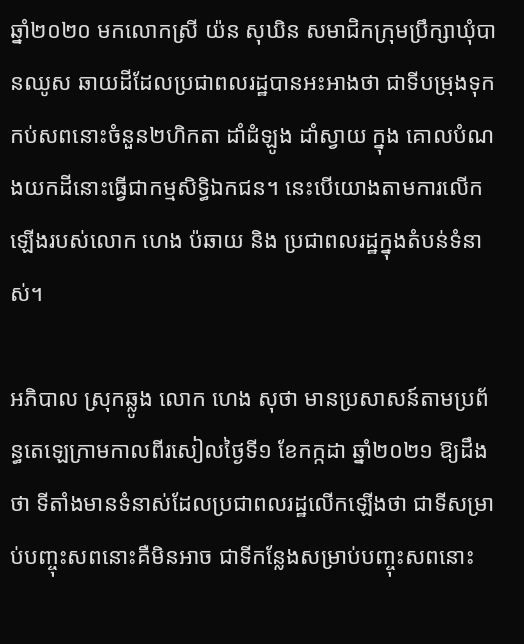ឆ្នាំ២០២០ មកលោកស្រី យ៉ន សុឃិន សមាជិកក្រុមប្រឹក្សាឃុំបានឈូស ឆាយដីដែលប្រជាពលរដ្ឋបានអះអាងថា ជាទីបម្រុងទុកកប់សពនោះចំនួន២ហិកតា ដាំដំឡូង ដាំស្វាយ ក្នុង គោលបំណងយកដីនោះធ្វើជាកម្មសិទ្ធិឯកជន។ នេះបើយោងតាមការលើកឡើងរបស់លោក ហេង ប៉ឆាយ និង ប្រជាពលរដ្ឋក្នុងតំបន់ទំនាស់។

អភិបាល ស្រុកឆ្លូង លោក ហេង សុថា មានប្រសាសន៍តាមប្រព័ន្ធតេឡេក្រាមកាលពីរសៀលថ្ងៃទី១ ខែកក្កដា ឆ្នាំ២០២១ ឱ្យដឹងថា ទីតាំងមានទំនាស់ដែលប្រជាពលរដ្ឋលើកឡើងថា ជាទីសម្រាប់បញ្ចុះសពនោះគឺមិនអាច ជាទីកន្លែងសម្រាប់បញ្ចុះសពនោះ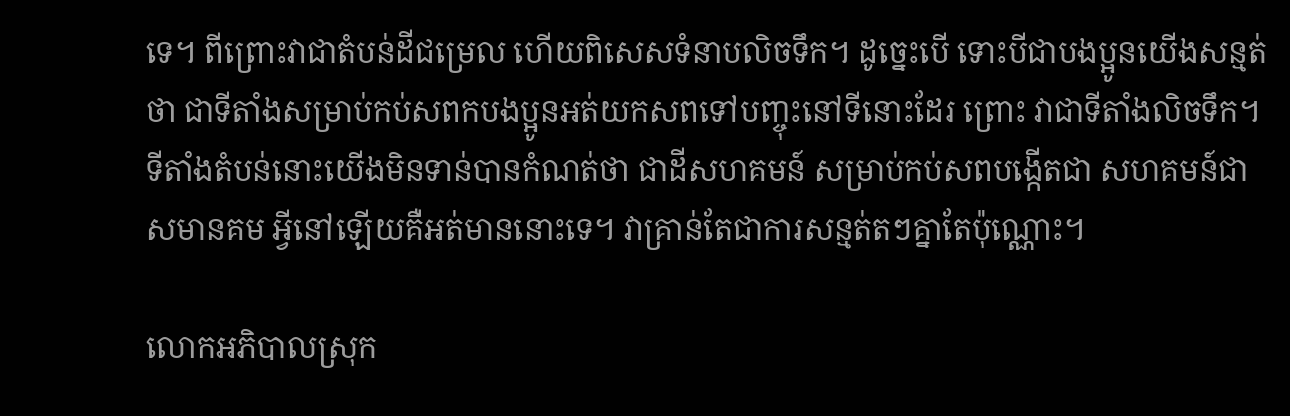ទេ។ ពីព្រោះវាជាតំបន់ដីជម្រេល ហើយពិសេសទំនាបលិចទឹក។ ដូច្នេះបើ ទោះបីជាបងប្អូនយើងសន្មត់ថា ជាទីតាំងសម្រាប់កប់សពកបងប្អូនអត់យកសពទៅបញ្ចុះនៅទីនោះដែរ ព្រោះ វាជាទីតាំងលិចទឹក។ ទីតាំងតំបន់នោះយើងមិនទាន់បានកំណត់ថា ជាដីសហគមន៍ សម្រាប់កប់សពបង្កើតជា សហគមន៍ជា សមានគម អ្វីនៅឡើយគឺអត់មាននោះទេ។ វាគ្រាន់តែជាការសន្មត់តៗគ្នាតែប៉ុណ្ណោះ។

លោកអភិបាលស្រុក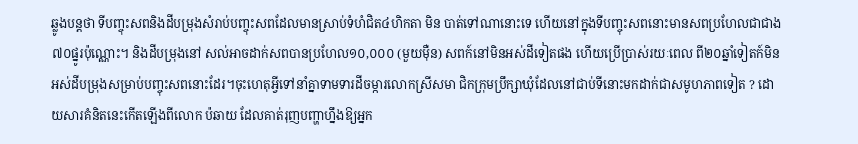ឆ្លូងបន្តថា ទីបញ្ចុះសពនិងដីបម្រុងសំរាប់បញ្ចុះសពដែលមានស្រាប់ទំហំជិត៤ហិកតា មិន បាត់ទៅណានោះទេ ហើយនៅក្នុងទីបញ្ចុះសពនោះមានសពប្រហែលជាជាង៧០ផ្នូរប៉ុណ្ណោះ។ និងដីបម្រុងនៅ សល់អាចដាក់សពបានប្រហែល១០,០០០ (មួយម៉ឺន) សពក៍នៅមិនអស់ដីទៀតផង ហើយប្រើប្រាស់រយៈពេល ពី២០ឆ្នាំទៀតក៍មិនអស់ដីបម្រុងសម្រាប់បញ្ចុះសពនោះដែរ។ចុះហេតុអ្វីទៅនាំគ្នាទាមទារដីចម្ការលោកស្រីសមា ជិកក្រុមប្រឹក្សាឃុំដែលនៅជាប់ទីនោះមកដាក់ជាសមូហភាពទៀត ? ដោយសារគំនិតនេះកើតឡើងពីលោក ប៉ឆាយ ដែលគាត់រុញបញ្ហាហ្នឹងឱ្យអ្នក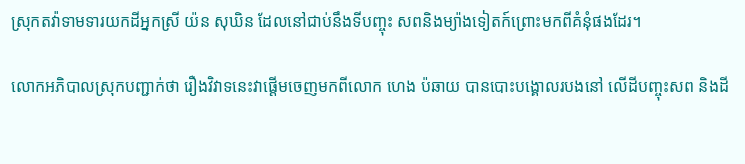ស្រុកតវ៉ាទាមទារយកដីអ្នកស្រី យ៉ន សុឃិន ដែលនៅជាប់នឹងទីបញ្ចុះ សពនិងម្យ៉ាងទៀតក៍ព្រោះមកពីគំនុំផងដែរ។

លោកអភិបាលស្រុកបញ្ជាក់ថា រឿងវិវាទនេះវាផ្ដើមចេញមកពីលោក ហេង ប៉ឆាយ បានបោះបង្គោលរបងនៅ លើដីបញ្ចុះសព និងដី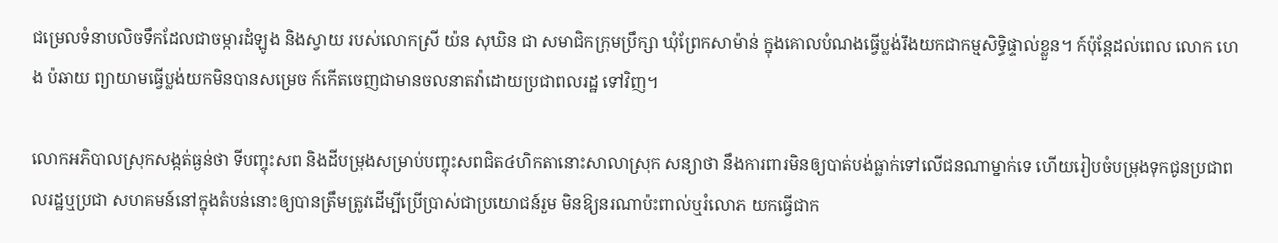ជម្រេលទំនាបលិចទឹកដែលជាចម្ការដំឡូង និងស្វាយ របស់លោកស្រី យ៉ន សុឃិន ជា សមាជិកក្រុមប្រឹក្សា ឃុំព្រែកសាម៉ាន់ ក្នុងគោលបំណងធ្វើប្លង់រឹងយកជាកម្មសិទ្ធិផ្ទាល់ខ្លួន។ ក៍ប៉ុន្តែដល់ពេល លោក ហេង ប៉ឆាយ ព្យាយាមធ្វើប្លង់យកមិនបានសម្រេច ក៍កើតចេញជាមានចលនាតវ៉ាដោយប្រជាពលរដ្ឋ ទៅវិញ។

លោកអភិបាលស្រុកសង្កត់ធ្ងន់ថា ទីបញ្ចុះសព និងដីបម្រុងសម្រាប់បញ្ចុះសពជិត៤ហិកតានោះសាលាស្រុក សន្យាថា នឹងការពារមិនឲ្យបាត់បង់ធ្លាក់ទៅលើជនណាម្នាក់ទេ ហើយរៀបចំបម្រុងទុកជូនប្រជាពលរដ្ឋឬប្រជា សហគមន៍នៅក្នុងតំបន់នោះឲ្យបានត្រឹមត្រូវដើម្បីប្រើប្រាស់ជាប្រយោជន៍រួម មិនឱ្យនរណាប៉ះពាល់ឬរំលោភ យកធ្វើជាក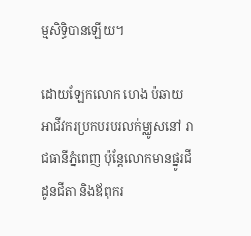ម្មសិទ្ធិបានឡើយ។

ដោយឡែកលោក ហេង ប៉ឆាយ អាជីវករប្រកបរបរលក់ម្ឈូសនៅ រាជធានីភ្នំពេញ ប៉ុន្តែលោកមានផ្នូរជីដូនជីតា និងឪពុករ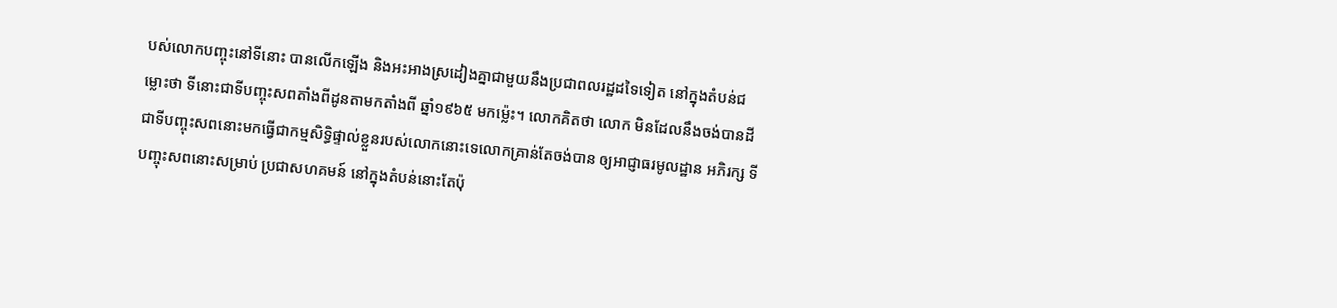បស់លោកបញ្ចុះនៅទីនោះ បានលើកឡើង និងអះអាងស្រដៀងគ្នាជាមួយនឹងប្រជាពលរដ្ឋដទៃទៀត នៅក្នុងតំបន់ជម្លោះថា ទីនោះជាទីបញ្ចុះសពតាំងពីដូនតាមកតាំងពី ឆ្នាំ១៩៦៥ មកម្ល៉េះ។ លោកគិតថា លោក មិនដែលនឹងចង់បានដីជាទីបញ្ចុះសពនោះមកធ្វើជាកម្មសិទ្ធិផ្ទាល់ខ្លួនរបស់លោកនោះទេលោកគ្រាន់តែចង់បាន ឲ្យអាជ្ញាធរមូលដ្ឋាន អភិរក្ស ទីបញ្ចុះសពនោះសម្រាប់ ប្រជាសហគមន៍ នៅក្នុងតំបន់នោះតែប៉ុ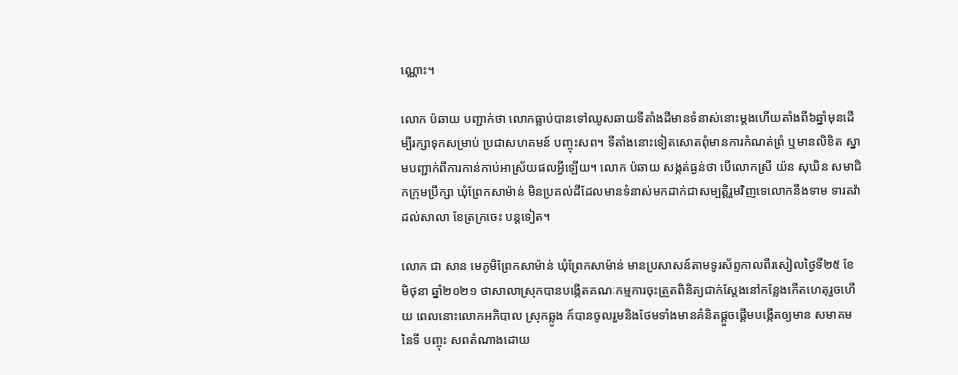ណ្ណោះ។

លោក ប៉ឆាយ បញ្ជាក់ថា លោកធ្លាប់បានទៅឈូសឆាយទីតាំងដីមានទំនាស់នោះម្ដងហើយតាំងពី៦ឆ្នាំមុនដើម្បីរក្សាទុកសម្រាប់ ប្រជាសហគមន៍ បញ្ចុះសព។ ទីតាំងនោះទៀតសោតពុំមានការកំណត់ព្រំ ឬមានលិខិត ស្នាមបញ្ជាក់ពីការកាន់កាប់អាស្រ័យផលអ្វីឡើយ។ លោក ប៉ឆាយ សង្កត់ធ្ងន់ថា បើលោកស្រី យ៉ន សុឃិន សមាជិកក្រុមប្រឹក្សា ឃុំព្រែកសាម៉ាន់ មិនប្រគល់ដីដែលមានទំនាស់មកដាក់ជាសម្បត្តិរួមវិញទេលោកនឹងទាម ទារតវ៉ាដល់សាលា ខែត្រក្រចេះ បន្តទៀត។

លោក ជា សាន មេភូមិព្រែកសាម៉ាន់ ឃុំព្រែកសាម៉ាន់ មានប្រសាសន៍តាមទូរស័ព្ទកាលពីរសៀលថ្ងៃទី២៥ ខែ មិថុនា ឆ្នាំ២០២១ ថាសាលាស្រុកបានបង្កើតគណៈកម្មការចុះត្រួតពិនិត្យជាក់ស្ដែងនៅកន្លែងកើតហេតុរួចហើយ ពេលនោះលោកអភិបាល ស្រុកឆ្លូង ក៍បានចូលរួមនិងថែមទាំងមានគំនិតផ្ដួចផ្ដើមបង្កើតឲ្យមាន សមាគម នៃទី បញ្ចុះ សពតំណាងដោយ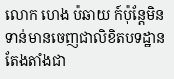លោក ហេង ប៉ឆាយ ក៍ប៉ុន្តែមិនទាន់មានចេញជាលិខិតបទដ្ឋានតែងតាំងជា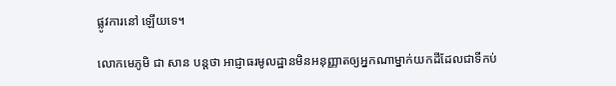ផ្លូវការនៅ ឡើយទេ។

លោកមេភូមិ ជា សាន បន្តថា អាជ្ញាធរមូលដ្ឋានមិនអនុញ្ញាតឲ្យអ្នកណាម្នាក់យកដីដែលជាទីកប់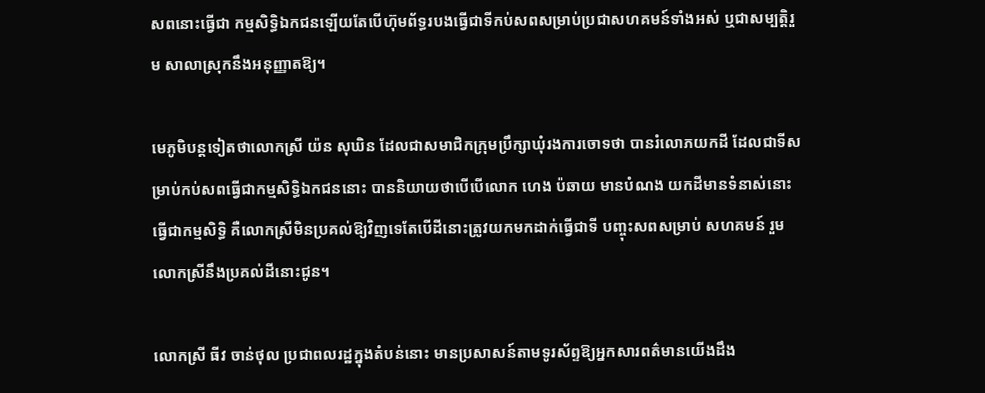សពនោះធ្វើជា កម្មសិទ្ធិឯកជនឡើយតែបើហ៊ុមព័ទ្ធរបងធ្វើជាទីកប់សពសម្រាប់ប្រជាសហគមន៍ទាំងអស់ ឬជាសម្បត្តិរួម សាលាស្រុកនឹងអនុញ្ញាតឱ្យ។

មេភូមិបន្តទៀតថាលោកស្រី យ៉ន សុឃិន ដែលជាសមាជិកក្រុមប្រឹក្សាឃុំរងការចោទថា បានរំលោភយកដី ដែលជាទីសម្រាប់កប់សពធ្វើជាកម្មសិទ្ធិឯកជននោះ បាននិយាយថាបើបើលោក ហេង ប៉ឆាយ មានបំណង យកដីមានទំនាស់នោះធ្វើជាកម្មសិទ្ធិ គឺលោកស្រីមិនប្រគល់ឱ្យវិញទេតែបើដីនោះត្រូវយកមកដាក់ធ្វើជាទី បញ្ចុះសពសម្រាប់ សហគមន៍ រួមលោកស្រីនឹងប្រគល់ដីនោះជូន។

លោកស្រី ធីវ ចាន់ថុល ប្រជាពលរដ្ឋក្នុងតំបន់នោះ មានប្រសាសន៍តាមទូរស័ព្ទឱ្យអ្នកសារពត៌មានយើងដឹង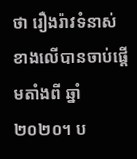ថា រឿងរ៉ាវទំនាស់ខាងលើបានចាប់ផ្ដើមតាំងពី ឆ្នាំ២០២០។ ប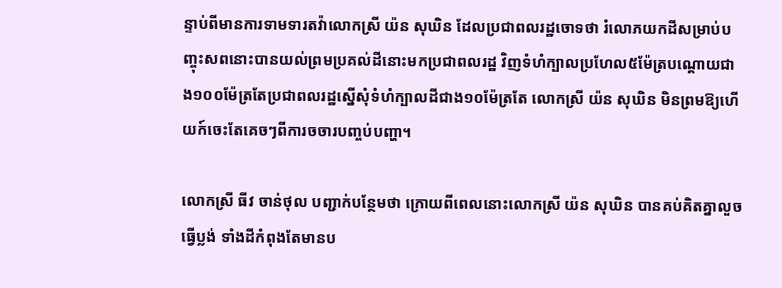ន្ទាប់ពីមានការទាមទារតវ៉ាលោកស្រី យ៉ន សុឃិន ដែលប្រជាពលរដ្ឋចោទថា រំលោភយកដីសម្រាប់បញ្ចុះសពនោះបានយល់ព្រមប្រគល់ដីនោះមកប្រជាពលរដ្ឋ វិញទំហំក្បាលប្រហែល៥ម៉ែត្របណ្ដោយជាង១០០ម៉ែត្រតែប្រជាពលរដ្ឋស្នើសុំទំហំក្បាលដីជាង១០ម៉ែត្រតែ លោកស្រី យ៉ន សុឃិន មិនព្រមឱ្យហើយក៍ចេះតែគេចៗពីការចចារបញ្ចប់បញ្ហា។

លោកស្រី ធីវ ចាន់ថុល បញ្ជាក់បន្ថែមថា ក្រោយពីពេលនោះលោកស្រី យ៉ន សុឃិន បានគប់គិតគ្នាលួចធ្វើប្លង់ ទាំងដីកំពុងតែមានប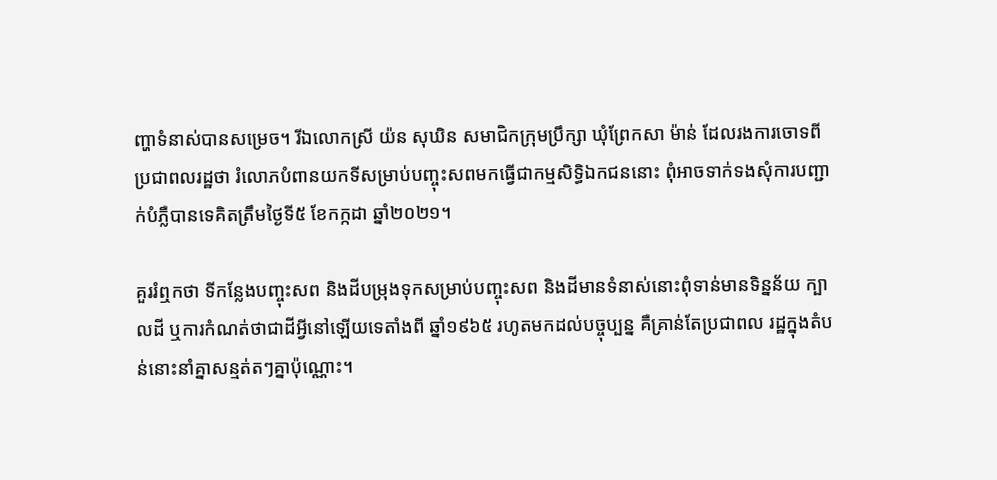ញ្ហាទំនាស់បានសម្រេច។ រីឯលោកស្រី យ៉ន សុឃិន សមាជិកក្រុមប្រឹក្សា ឃុំព្រែកសា ម៉ាន់ ដែលរងការចោទពីប្រជាពលរដ្ឋថា រំលោភបំពានយកទីសម្រាប់បញ្ចុះសពមកធ្វើជាកម្មសិទ្ធិឯកជននោះ ពុំអាចទាក់ទងសុំការបញ្ជាក់បំភ្លឺបានទេគិតត្រឹមថ្ងៃទី៥ ខែកក្កដា ឆ្នាំ២០២១។

គួររំឮកថា ទីកន្លែងបញ្ចុះសព និងដីបម្រុងទុកសម្រាប់បញ្ចុះសព និងដីមានទំនាស់នោះពុំទាន់មានទិន្នន័យ ក្បាលដី ឬការកំណត់ថាជាដីអ្វីនៅឡើយទេតាំងពី ឆ្នាំ១៩៦៥ រហូតមកដល់បច្ចុប្បន្ន គឺគ្រាន់តែប្រជាពល រដ្ឋក្នុងតំបន់នោះនាំគ្នាសន្មត់តៗគ្នាប៉ុណ្ណោះ។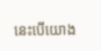នេះបើយោង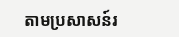តាមប្រសាសន៍រ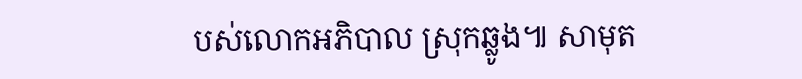បស់លោកអភិបាល ស្រុកឆ្លូង៕ សាមុត